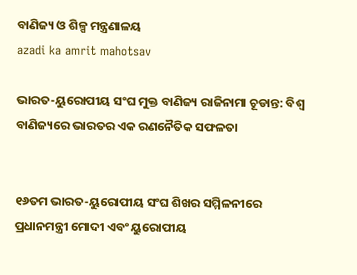ବାଣିଜ୍ୟ ଓ ଶିଳ୍ପ ମନ୍ତ୍ରଣାଳୟ
azadi ka amrit mahotsav

ଭାରତ-ୟୁରୋପୀୟ ସଂଘ ମୁକ୍ତ ବାଣିଜ୍ୟ ରାଜିନାମା ଚୂଡାନ୍ତ: ବିଶ୍ୱ ବାଣିଜ୍ୟରେ ଭାରତର ଏକ ରଣନୈତିକ ସଫଳତା


୧୬ତମ ଭାରତ-ୟୁରୋପୀୟ ସଂଘ ଶିଖର ସମ୍ମିଳନୀରେ ପ୍ରଧାନମନ୍ତ୍ରୀ ମୋଦୀ ଏବଂ ୟୁରୋପୀୟ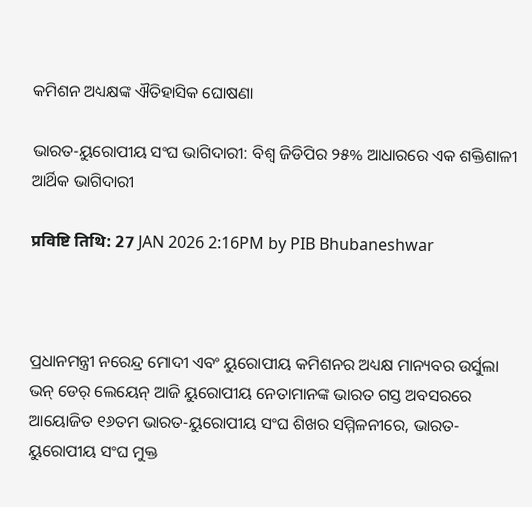କମିଶନ ଅଧ୍ୟକ୍ଷଙ୍କ ଐତିହାସିକ ଘୋଷଣା

ଭାରତ-ୟୁରୋପୀୟ ସଂଘ ଭାଗିଦାରୀ: ବିଶ୍ୱ ଜିଡିପିର ୨୫% ଆଧାରରେ ଏକ ଶକ୍ତିଶାଳୀ ଆର୍ଥିକ ଭାଗିଦାରୀ

प्रविष्टि तिथि: 27 JAN 2026 2:16PM by PIB Bhubaneshwar



ପ୍ରଧାନମନ୍ତ୍ରୀ ନରେନ୍ଦ୍ର ମୋଦୀ ଏବଂ ୟୁରୋପୀୟ କମିଶନର ଅଧ୍ୟକ୍ଷ ମାନ୍ୟବର ଉର୍ସୁଲା ଭନ୍ ଡେର୍ ଲେୟେନ୍ ଆଜି ୟୁରୋପୀୟ ନେତାମାନଙ୍କ ଭାରତ ଗସ୍ତ ଅବସରରେ ଆୟୋଜିତ ୧୬ତମ ଭାରତ-ୟୁରୋପୀୟ ସଂଘ ଶିଖର ସମ୍ମିଳନୀରେ, ଭାରତ-ୟୁରୋପୀୟ ସଂଘ ମୁକ୍ତ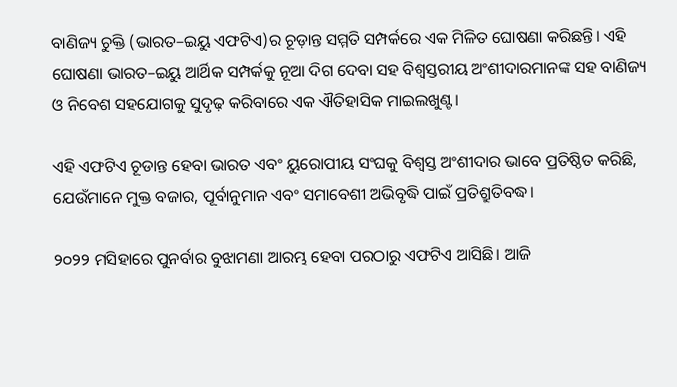ବାଣିଜ୍ୟ ଚୁକ୍ତି (ଭାରତ–ଇୟୁ ଏଫଟିଏ)ର ଚୂଡ଼ାନ୍ତ ସମ୍ମତି ସମ୍ପର୍କରେ ଏକ ମିଳିତ ଘୋଷଣା କରିଛନ୍ତି। ଏହି ଘୋଷଣା ଭାରତ–ଇୟୁ ଆର୍ଥିକ ସମ୍ପର୍କକୁ ନୂଆ ଦିଗ ଦେବା ସହ ବିଶ୍ୱସ୍ତରୀୟ ଅଂଶୀଦାରମାନଙ୍କ ସହ ବାଣିଜ୍ୟ ଓ ନିବେଶ ସହଯୋଗକୁ ସୁଦୃଢ଼ କରିବାରେ ଏକ ଐତିହାସିକ ମାଇଲଖୁଣ୍ଟ।

ଏହି ଏଫଟିଏ ଚୂଡାନ୍ତ ହେବା ଭାରତ ଏବଂ ୟୁରୋପୀୟ ସଂଘକୁ ବିଶ୍ୱସ୍ତ ଅଂଶୀଦାର ଭାବେ ପ୍ରତିଷ୍ଠିତ କରିଛି, ଯେଉଁମାନେ ମୁକ୍ତ ବଜାର, ପୂର୍ବାନୁମାନ ଏବଂ ସମାବେଶୀ ଅଭିବୃଦ୍ଧି ପାଇଁ ପ୍ରତିଶ୍ରୁତିବଦ୍ଧ।

୨୦୨୨ ମସିହାରେ ପୁନର୍ବାର ବୁଝାମଣା ଆରମ୍ଭ ହେବା ପରଠାରୁ ଏଫଟିଏ ଆସିଛି। ଆଜି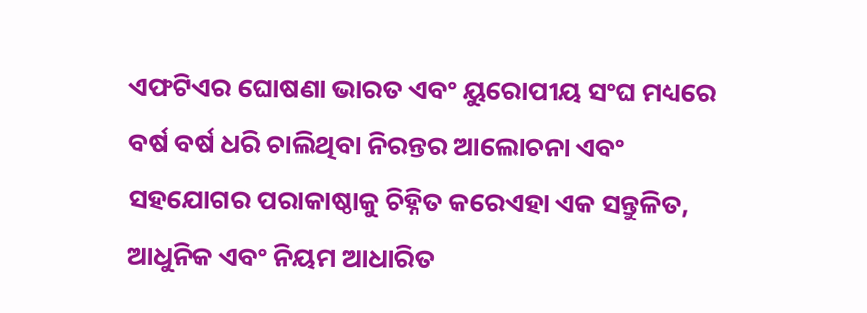ଏଫଟିଏର ଘୋଷଣା ଭାରତ ଏବଂ ୟୁରୋପୀୟ ସଂଘ ମଧ୍ୟରେ ବର୍ଷ ବର୍ଷ ଧରି ଚାଲିଥିବା ନିରନ୍ତର ଆଲୋଚନା ଏବଂ ସହଯୋଗର ପରାକାଷ୍ଠାକୁ ଚିହ୍ନିତ କରେଏହା ଏକ ସନ୍ତୁଳିତ, ଆଧୁନିକ ଏବଂ ନିୟମ ଆଧାରିତ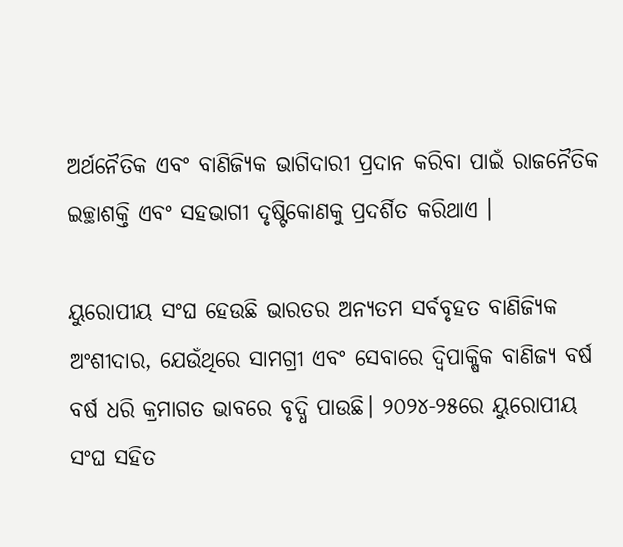ଅର୍ଥନୈତିକ ଏବଂ ବାଣିଜ୍ୟିକ ଭାଗିଦାରୀ ପ୍ରଦାନ କରିବା ପାଇଁ ରାଜନୈତିକ ଇଚ୍ଛାଶକ୍ତି ଏବଂ ସହଭାଗୀ ଦୃଷ୍ଟିକୋଣକୁ ପ୍ରଦର୍ଶିତ କରିଥାଏ ।

ୟୁରୋପୀୟ ସଂଘ ହେଉଛି ଭାରତର ଅନ୍ୟତମ ସର୍ବବୃହତ ବାଣିଜ୍ୟିକ ଅଂଶୀଦାର, ଯେଉଁଥିରେ ସାମଗ୍ରୀ ଏବଂ ସେବାରେ ଦ୍ୱିପାକ୍ଷିକ ବାଣିଜ୍ୟ ବର୍ଷ ବର୍ଷ ଧରି କ୍ରମାଗତ ଭାବରେ ବୃଦ୍ଧି ପାଉଛି। ୨୦୨୪-୨୫ରେ ୟୁରୋପୀୟ ସଂଘ ସହିତ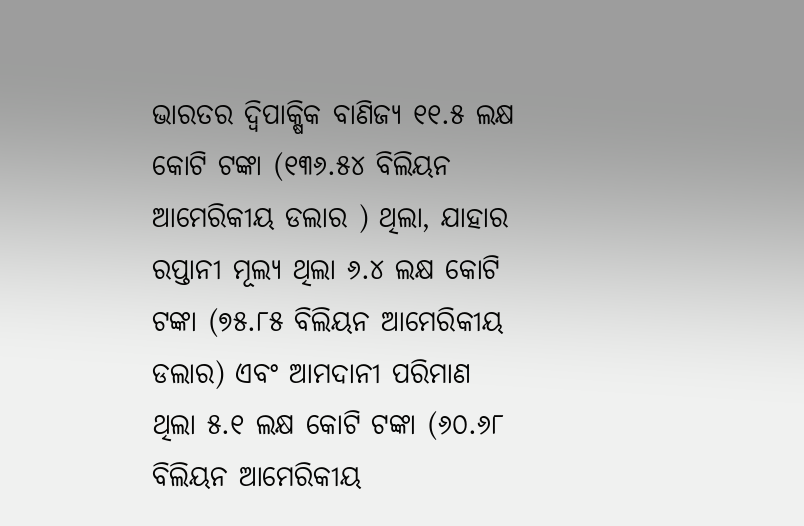ଭାରତର ଦ୍ୱିପାକ୍ଷିକ ବାଣିଜ୍ୟ ୧୧.୫ ଲକ୍ଷ କୋଟି ଟଙ୍କା (୧୩୬.୫୪ ବିଲିୟନ ଆମେରିକୀୟ ଡଲାର ) ଥିଲା, ଯାହାର ରପ୍ତାନୀ ମୂଲ୍ୟ ଥିଲା ୬.୪ ଲକ୍ଷ କୋଟି ଟଙ୍କା (୭୫.୮୫ ବିଲିୟନ ଆମେରିକୀୟ ଡଲାର) ଏବଂ ଆମଦାନୀ ପରିମାଣ ଥିଲା ୫.୧ ଲକ୍ଷ କୋଟି ଟଙ୍କା (୬୦.୬୮ ବିଲିୟନ ଆମେରିକୀୟ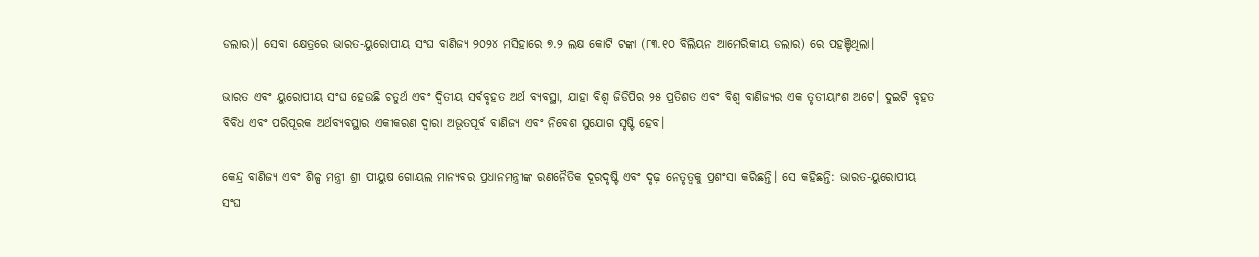ଡଲାର)। ସେବା କ୍ଷେତ୍ରରେ ଭାରତ-ୟୁରୋପୀୟ ସଂଘ ବାଣିଜ୍ୟ ୨୦୨୪ ମସିହାରେ ୭.୨ ଲକ୍ଷ କୋଟି ଟଙ୍କା (୮୩.୧୦ ବିଲିୟନ ଆମେରିକୀୟ ଡଲାର) ରେ ପହଞ୍ଚିଥିଲା।

ଭାରତ ଏବଂ ୟୁରୋପୀୟ ସଂଘ ହେଉଛି ଚତୁର୍ଥ ଏବଂ ଦ୍ୱିତୀୟ ସର୍ବବୃହତ ଅର୍ଥ ବ୍ୟବସ୍ଥା, ଯାହା ବିଶ୍ୱ ଜିଡିପିର ୨୫ ପ୍ରତିଶତ ଏବଂ ବିଶ୍ୱ ବାଣିଜ୍ୟର ଏକ ତୃତୀୟାଂଶ ଅଟେ। ଦୁଇଟି ବୃହତ ବିବିଧ ଏବଂ ପରିପୂରକ ଅର୍ଥବ୍ୟବସ୍ଥାର ଏକୀକରଣ ଦ୍ୱାରା ଅଭୂତପୂର୍ବ ବାଣିଜ୍ୟ ଏବଂ ନିବେଶ ସୁଯୋଗ ସୃଷ୍ଟି ହେବ।

କେନ୍ଦ୍ର ବାଣିଜ୍ୟ ଏବଂ ଶିଳ୍ପ ମନ୍ତ୍ରୀ ଶ୍ରୀ ପୀୟୁଷ ଗୋୟଲ ମାନ୍ୟବର ପ୍ରଧାନମନ୍ତ୍ରୀଙ୍କ ରଣନୈତିକ ଦୂରଦୃଷ୍ଟି ଏବଂ ଦୃଢ଼ ନେତୃତ୍ୱକୁ ପ୍ରଶଂସା କରିଛନ୍ତି। ସେ କହିଛନ୍ତି: ଭାରତ-ୟୁରୋପୀୟ ସଂଘ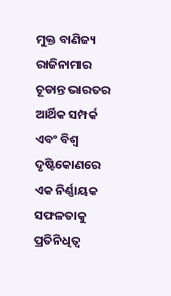ମୁକ୍ତ ବାଣିଜ୍ୟ ରାଜିନାମାର ଚୂଡାନ୍ତ ଭାରତର ଆର୍ଥିକ ସମ୍ପର୍କ ଏବଂ ବିଶ୍ୱ ଦୃଷ୍ଟିକୋଣରେ ଏକ ନିର୍ଣ୍ଣାୟକ ସଫଳତାକୁ ପ୍ରତିନିଧିତ୍ୱ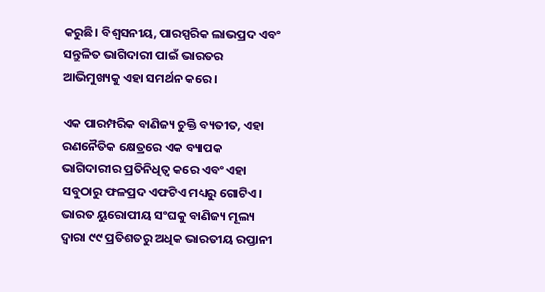କରୁଛି। ବିଶ୍ୱସନୀୟ, ପାରସ୍ପରିକ ଲାଭପ୍ରଦ ଏବଂ ସନ୍ତୁଳିତ ଭାଗିଦାରୀ ପାଇଁ ଭାରତର ଆଭିମୁଖ୍ୟକୁ ଏହା ସମର୍ଥନ କରେ।

ଏକ ପାରମ୍ପରିକ ବାଣିଜ୍ୟ ଚୁକ୍ତି ବ୍ୟତୀତ, ଏହା ରଣନୈତିକ କ୍ଷେତ୍ରରେ ଏକ ବ୍ୟାପକ ଭାଗିଦାରୀର ପ୍ରତିନିଧିତ୍ୱ କରେ ଏବଂ ଏହା ସବୁଠାରୁ ଫଳପ୍ରଦ ଏଫଟିଏ ମଧ୍ୟରୁ ଗୋଟିଏ। ଭାରତ ୟୁରୋପୀୟ ସଂଘକୁ ବାଣିଜ୍ୟ ମୂଲ୍ୟ ଦ୍ୱାରା ୯୯ ପ୍ରତିଶତରୁ ଅଧିକ ଭାରତୀୟ ରପ୍ତାନୀ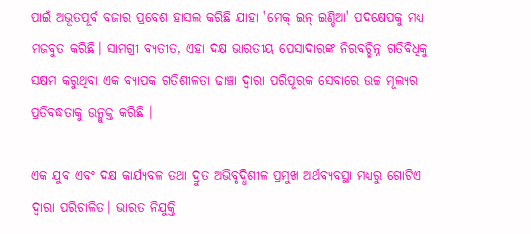ପାଇଁ ଅଭୂତପୂର୍ବ ବଜାର ପ୍ରବେଶ ହାସଲ କରିଛି ଯାହା 'ମେକ୍ ଇନ୍ ଇଣ୍ଡିଆ' ପଦକ୍ଷେପକୁ ମଧ୍ୟ ମଜବୁତ କରିଛି। ସାମଗ୍ରୀ ବ୍ୟତୀତ, ଏହା ଦକ୍ଷ ଭାରତୀୟ ପେସାଦାରଙ୍କ ନିରବଚ୍ଛିନ୍ନ ଗତିବିଧିକୁ ସକ୍ଷମ କରୁଥିବା ଏକ ବ୍ୟାପକ ଗତିଶୀଳତା ଢାଞ୍ଚା ଦ୍ୱାରା ପରିପୂରକ ସେବାରେ ଉଚ୍ଚ ମୂଲ୍ୟର ପ୍ରତିବଦ୍ଧତାକୁ ଉନ୍ମୁକ୍ତ କରିଛି ।

ଏକ ଯୁବ ଏବଂ ଦକ୍ଷ କାର୍ଯ୍ୟବଳ ତଥା ଦ୍ରୁତ ଅଭିବୃଦ୍ଧିଶୀଳ ପ୍ରମୁଖ ଅର୍ଥବ୍ୟବସ୍ଥା ମଧ୍ୟରୁ ଗୋଟିଏ ଦ୍ୱାରା ପରିଚାଳିତ। ଭାରତ ନିଯୁକ୍ତି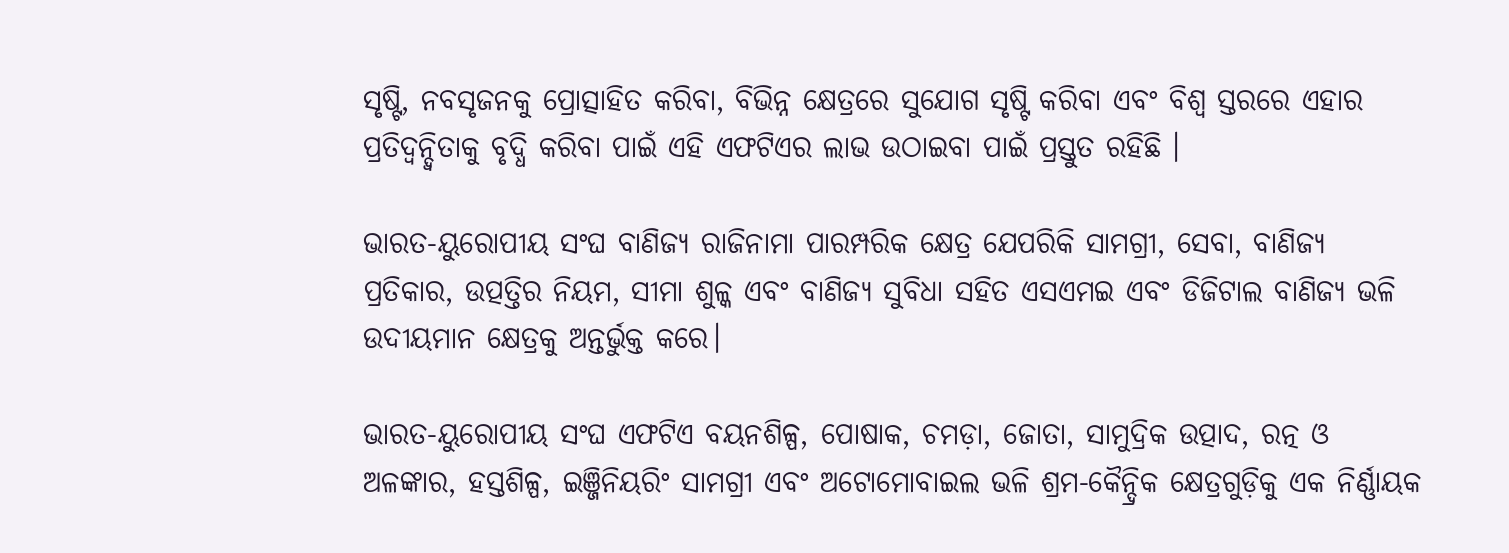ସୃଷ୍ଟି, ନବସୃଜନକୁ ପ୍ରୋତ୍ସାହିତ କରିବା, ବିଭିନ୍ନ କ୍ଷେତ୍ରରେ ସୁଯୋଗ ସୃଷ୍ଟି କରିବା ଏବଂ ବିଶ୍ୱ ସ୍ତରରେ ଏହାର ପ୍ରତିଦ୍ୱନ୍ଦ୍ୱିତାକୁ ବୃଦ୍ଧି କରିବା ପାଇଁ ଏହି ଏଫଟିଏର ଲାଭ ଉଠାଇବା ପାଇଁ ପ୍ରସ୍ତୁତ ରହିଛି ।

ଭାରତ-ୟୁରୋପୀୟ ସଂଘ ବାଣିଜ୍ୟ ରାଜିନାମା ପାରମ୍ପରିକ କ୍ଷେତ୍ର ଯେପରିକି ସାମଗ୍ରୀ, ସେବା, ବାଣିଜ୍ୟ ପ୍ରତିକାର, ଉତ୍ପତ୍ତିର ନିୟମ, ସୀମା ଶୁଳ୍କ ଏବଂ ବାଣିଜ୍ୟ ସୁବିଧା ସହିତ ଏସଏମଇ ଏବଂ ଡିଜିଟାଲ ବାଣିଜ୍ୟ ଭଳି ଉଦୀୟମାନ କ୍ଷେତ୍ରକୁ ଅନ୍ତର୍ଭୁକ୍ତ କରେ।

ଭାରତ-ୟୁରୋପୀୟ ସଂଘ ଏଫଟିଏ ବୟନଶିଳ୍ପ, ପୋଷାକ, ଚମଡ଼ା, ଜୋତା, ସାମୁଦ୍ରିକ ଉତ୍ପାଦ, ରତ୍ନ ଓ ଅଳଙ୍କାର, ହସ୍ତଶିଳ୍ପ, ଇଞ୍ଜିନିୟରିଂ ସାମଗ୍ରୀ ଏବଂ ଅଟୋମୋବାଇଲ ଭଳି ଶ୍ରମ-କୈନ୍ଦ୍ରିକ କ୍ଷେତ୍ରଗୁଡ଼ିକୁ ଏକ ନିର୍ଣ୍ଣାୟକ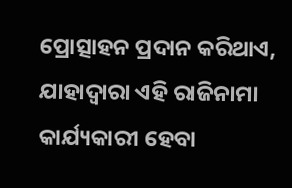ପ୍ରୋତ୍ସାହନ ପ୍ରଦାନ କରିଥାଏ, ଯାହାଦ୍ୱାରା ଏହି ରାଜିନାମା କାର୍ଯ୍ୟକାରୀ ହେବା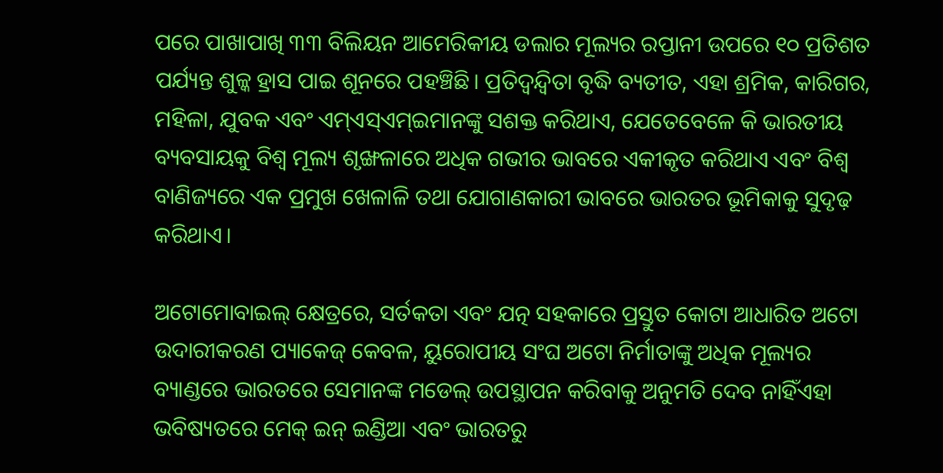ପରେ ପାଖାପାଖି ୩୩ ବିଲିୟନ ଆମେରିକୀୟ ଡଲାର ମୂଲ୍ୟର ରପ୍ତାନୀ ଉପରେ ୧୦ ପ୍ରତିଶତ ପର୍ଯ୍ୟନ୍ତ ଶୁଳ୍କ ହ୍ରାସ ପାଇ ଶୂନରେ ପହଞ୍ଚିଛି। ପ୍ରତିଦ୍ୱନ୍ଦ୍ୱିତା ବୃଦ୍ଧି ବ୍ୟତୀତ, ଏହା ଶ୍ରମିକ, କାରିଗର, ମହିଳା, ଯୁବକ ଏବଂ ଏମ୍ଏସ୍ଏମ୍ଇମାନଙ୍କୁ ସଶକ୍ତ କରିଥାଏ, ଯେତେବେଳେ କି ଭାରତୀୟ ବ୍ୟବସାୟକୁ ବିଶ୍ୱ ମୂଲ୍ୟ ଶୃଙ୍ଖଳାରେ ଅଧିକ ଗଭୀର ଭାବରେ ଏକୀକୃତ କରିଥାଏ ଏବଂ ବିଶ୍ୱ ବାଣିଜ୍ୟରେ ଏକ ପ୍ରମୁଖ ଖେଳାଳି ତଥା ଯୋଗାଣକାରୀ ଭାବରେ ଭାରତର ଭୂମିକାକୁ ସୁଦୃଢ଼ କରିଥାଏ।

ଅଟୋମୋବାଇଲ୍ କ୍ଷେତ୍ରରେ, ସର୍ତକତା ଏବଂ ଯତ୍ନ ସହକାରେ ପ୍ରସ୍ତୁତ କୋଟା ଆଧାରିତ ଅଟୋ ଉଦାରୀକରଣ ପ୍ୟାକେଜ୍ କେବଳ, ୟୁରୋପୀୟ ସଂଘ ଅଟୋ ନିର୍ମାତାଙ୍କୁ ଅଧିକ ମୂଲ୍ୟର ବ୍ୟାଣ୍ଡରେ ଭାରତରେ ସେମାନଙ୍କ ମଡେଲ୍ ଉପସ୍ଥାପନ କରିବାକୁ ଅନୁମତି ଦେବ ନାହିଁଏହା ଭବିଷ୍ୟତରେ ମେକ୍ ଇନ୍ ଇଣ୍ଡିଆ ଏବଂ ଭାରତରୁ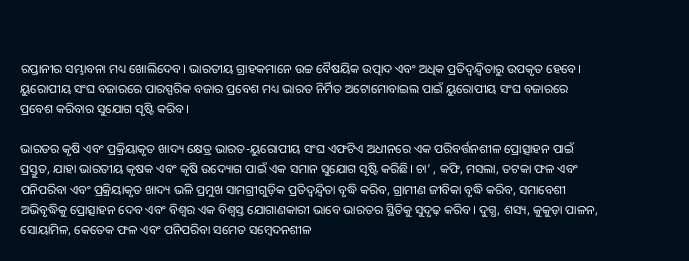ରପ୍ତାନୀର ସମ୍ଭାବନା ମଧ୍ୟ ଖୋଲିଦେବ। ଭାରତୀୟ ଗ୍ରାହକମାନେ ଉଚ୍ଚ ବୈଷୟିକ ଉତ୍ପାଦ ଏବଂ ଅଧିକ ପ୍ରତିଦ୍ୱନ୍ଦ୍ୱିତାରୁ ଉପକୃତ ହେବେ। ୟୁରୋପୀୟ ସଂଘ ବଜାରରେ ପାରସ୍ପରିକ ବଜାର ପ୍ରବେଶ ମଧ୍ୟ ଭାରତ ନିର୍ମିତ ଅଟୋମୋବାଇଲ ପାଇଁ ୟୁରୋପୀୟ ସଂଘ ବଜାରରେ ପ୍ରବେଶ କରିବାର ସୁଯୋଗ ସୃଷ୍ଟି କରିବ।

ଭାରତର କୃଷି ଏବଂ ପ୍ରକ୍ରିୟାକୃତ ଖାଦ୍ୟ କ୍ଷେତ୍ର ଭାରତ-ୟୁରୋପୀୟ ସଂଘ ଏଫଟିଏ ଅଧୀନରେ ଏକ ପରିବର୍ତ୍ତନଶୀଳ ପ୍ରୋତ୍ସାହନ ପାଇଁ ପ୍ରସ୍ତୁତ, ଯାହା ଭାରତୀୟ କୃଷକ ଏବଂ କୃଷି ଉଦ୍ୟୋଗ ପାଇଁ ଏକ ସମାନ ସୁଯୋଗ ସୃଷ୍ଟି କରିଛି। ଚା’ , କଫି, ମସଲା, ତଟକା ଫଳ ଏବଂ ପନିପରିବା ଏବଂ ପ୍ରକ୍ରିୟାକୃତ ଖାଦ୍ୟ ଭଳି ପ୍ରମୁଖ ସାମଗ୍ରୀଗୁଡ଼ିକ ପ୍ରତିଦ୍ୱନ୍ଦ୍ୱିତା ବୃଦ୍ଧି କରିବ, ଗ୍ରାମୀଣ ଜୀବିକା ବୃଦ୍ଧି କରିବ, ସମାବେଶୀ ଅଭିବୃଦ୍ଧିକୁ ପ୍ରୋତ୍ସାହନ ଦେବ ଏବଂ ବିଶ୍ୱର ଏକ ବିଶ୍ୱସ୍ତ ଯୋଗାଣକାରୀ ଭାବେ ଭାରତର ସ୍ଥିତିକୁ ସୁଦୃଢ଼ କରିବ। ଦୁଗ୍ଧ, ଶସ୍ୟ, କୁକୁଡ଼ା ପାଳନ, ସୋୟାମିଳ, କେତେକ ଫଳ ଏବଂ ପନିପରିବା ସମେତ ସମ୍ବେଦନଶୀଳ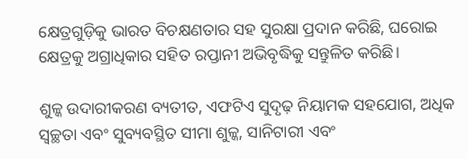କ୍ଷେତ୍ରଗୁଡ଼ିକୁ ଭାରତ ବିଚକ୍ଷଣତାର ସହ ସୁରକ୍ଷା ପ୍ରଦାନ କରିଛି, ଘରୋଇ କ୍ଷେତ୍ରକୁ ଅଗ୍ରାଧିକାର ସହିତ ରପ୍ତାନୀ ଅଭିବୃଦ୍ଧିକୁ ସନ୍ତୁଳିତ କରିଛି।

ଶୁଳ୍କ ଉଦାରୀକରଣ ବ୍ୟତୀତ, ଏଫଟିଏ ସୁଦୃଢ଼ ନିୟାମକ ସହଯୋଗ, ଅଧିକ ସ୍ୱଚ୍ଛତା ଏବଂ ସୁବ୍ୟବସ୍ଥିତ ସୀମା ଶୁଳ୍କ, ସାନିଟାରୀ ଏବଂ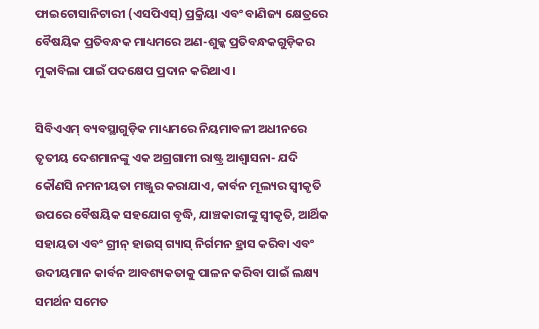ଫାଇଟୋସାନିଟାରୀ (ଏସପିଏସ୍) ପ୍ରକ୍ରିୟା ଏବଂ ବାଣିଜ୍ୟ କ୍ଷେତ୍ରରେ ବୈଷୟିକ ପ୍ରତିବନ୍ଧକ ମାଧ୍ୟମରେ ଅଣ-ଶୁଳ୍କ ପ୍ରତିବନ୍ଧକଗୁଡ଼ିକର ମୁକାବିଲା ପାଇଁ ପଦକ୍ଷେପ ପ୍ରଦାନ କରିଥାଏ।

ସିବିଏଏମ୍ ବ୍ୟବସ୍ଥାଗୁଡ଼ିକ ମାଧ୍ୟମରେ ନିୟମାବଳୀ ଅଧୀନରେ ତୃତୀୟ ଦେଶମାନଙ୍କୁ ଏକ ଅଗ୍ରଗାମୀ ରାଷ୍ଟ୍ର ଆଶ୍ୱାସନା- ଯଦି କୌଣସି ନମନୀୟତା ମଞ୍ଜୁର କରାଯାଏ, କାର୍ବନ ମୂଲ୍ୟର ସ୍ୱୀକୃତି ଉପରେ ବୈଷୟିକ ସହଯୋଗ ବୃଦ୍ଧି, ଯାଞ୍ଚକାରୀଙ୍କୁ ସ୍ୱୀକୃତି, ଆର୍ଥିକ ସହାୟତା ଏବଂ ଗ୍ରୀନ୍ ହାଉସ୍ ଗ୍ୟାସ୍ ନିର୍ଗମନ ହ୍ରାସ କରିବା ଏବଂ ଉଦୀୟମାନ କାର୍ବନ ଆବଶ୍ୟକତାକୁ ପାଳନ କରିବା ପାଇଁ ଲକ୍ଷ୍ୟ ସମର୍ଥନ ସମେତ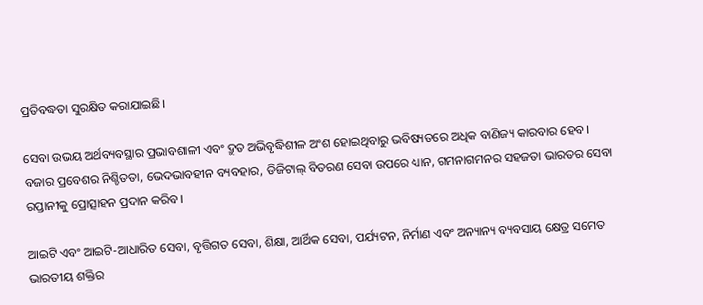ପ୍ରତିବଦ୍ଧତା ସୁରକ୍ଷିତ କରାଯାଇଛି।

ସେବା ଉଭୟ ଅର୍ଥବ୍ୟବସ୍ଥାର ପ୍ରଭାବଶାଳୀ ଏବଂ ଦ୍ରୁତ ଅଭିବୃଦ୍ଧିଶୀଳ ଅଂଶ ହୋଇଥିବାରୁ ଭବିଷ୍ୟତରେ ଅଧିକ ବାଣିଜ୍ୟ କାରବାର ହେବ। ବଜାର ପ୍ରବେଶର ନିଶ୍ଚିତତା, ଭେଦଭାବହୀନ ବ୍ୟବହାର, ଡିଜିଟାଲ୍ ବିତରଣ ସେବା ଉପରେ ଧ୍ୟାନ, ଗମନାଗମନର ସହଜତା ଭାରତର ସେବା ରପ୍ତାନୀକୁ ପ୍ରୋତ୍ସାହନ ପ୍ରଦାନ କରିବ।

ଆଇଟି ଏବଂ ଆଇଟି-ଆଧାରିତ ସେବା, ବୃତ୍ତିଗତ ସେବା, ଶିକ୍ଷା, ଆର୍ଥିକ ସେବା, ପର୍ଯ୍ୟଟନ, ନିର୍ମାଣ ଏବଂ ଅନ୍ୟାନ୍ୟ ବ୍ୟବସାୟ କ୍ଷେତ୍ର ସମେତ ଭାରତୀୟ ଶକ୍ତିର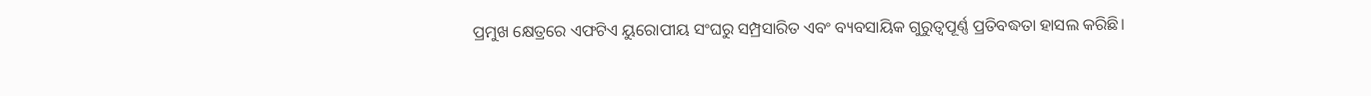ପ୍ରମୁଖ କ୍ଷେତ୍ରରେ ଏଫଟିଏ ୟୁରୋପୀୟ ସଂଘରୁ ସମ୍ପ୍ରସାରିତ ଏବଂ ବ୍ୟବସାୟିକ ଗୁରୁତ୍ୱପୂର୍ଣ୍ଣ ପ୍ରତିବଦ୍ଧତା ହାସଲ କରିଛି।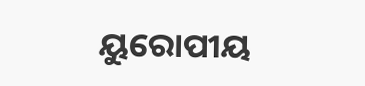ୟୁରୋପୀୟ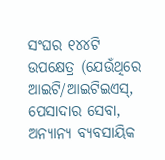ସଂଘର ୧୪୪ଟି ଉପକ୍ଷେତ୍ର (ଯେଉଁଥିରେ ଆଇଟି/ଆଇଟିଇଏସ୍, ପେସାଦାର ସେବା, ଅନ୍ୟାନ୍ୟ ବ୍ୟବସାୟିକ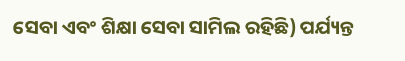ସେବା ଏବଂ ଶିକ୍ଷା ସେବା ସାମିଲ ରହିଛି) ପର୍ଯ୍ୟନ୍ତ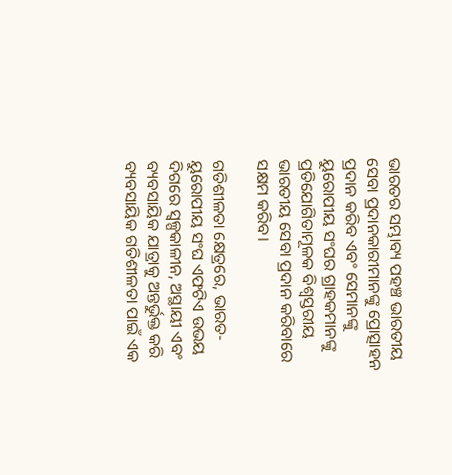ଭାରତର ସମ୍ଭାବ୍ୟ ପହଞ୍ଚ ଭାରତୀୟ ସେବା ପ୍ରଦାନକାରୀମାନଙ୍କୁ ପ୍ରୋତ୍ସାହନ ପ୍ରଦାନ କରିବ ଏବଂ ସେମାନଙ୍କୁ ୟୁରୋପୀୟ ସଂଘର ଗ୍ରାହକମାନଙ୍କୁ ପ୍ରତିଯୋଗିତାମୂଳକ ବିଶ୍ୱସ୍ତରୀୟ ଭାରତୀୟ ସେବା ପ୍ରଦାନ କରିବାରେ ସକ୍ଷମ କରିବ।

ଗତିଶୀଳତା କ୍ଷେତ୍ରରେ, ଭାରତ-ୟୁରୋପୀୟ ସଂଘ ଏଫଟିଏ ଉଭୟ ଦିଗରେ ସ୍ୱଳ୍ପକାଳୀନ, ଅସ୍ଥାୟୀ ଏବଂ ବ୍ୟବସାୟିକ ଯାତ୍ରାକୁ ଅନ୍ତର୍ଭୁକ୍ତ କରି ବ୍ୟବସାୟିକ ଗତିଶୀଳତା ପାଇଁ ଏକ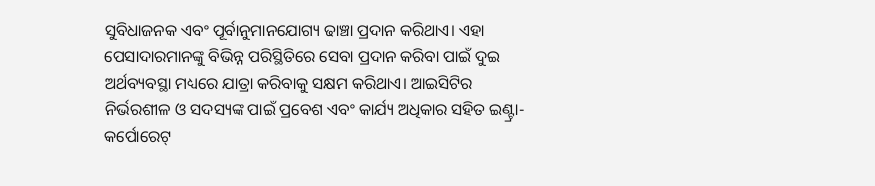ସୁବିଧାଜନକ ଏବଂ ପୂର୍ବାନୁମାନଯୋଗ୍ୟ ଢାଞ୍ଚା ପ୍ରଦାନ କରିଥାଏ। ଏହା ପେସାଦାରମାନଙ୍କୁ ବିଭିନ୍ନ ପରିସ୍ଥିତିରେ ସେବା ପ୍ରଦାନ କରିବା ପାଇଁ ଦୁଇ ଅର୍ଥବ୍ୟବସ୍ଥା ମଧ୍ୟରେ ଯାତ୍ରା କରିବାକୁ ସକ୍ଷମ କରିଥାଏ। ଆଇସିଟିର ନିର୍ଭରଶୀଳ ଓ ସଦସ୍ୟଙ୍କ ପାଇଁ ପ୍ରବେଶ ଏବଂ କାର୍ଯ୍ୟ ଅଧିକାର ସହିତ ଇଣ୍ଟ୍ରା-କର୍ପୋରେଟ୍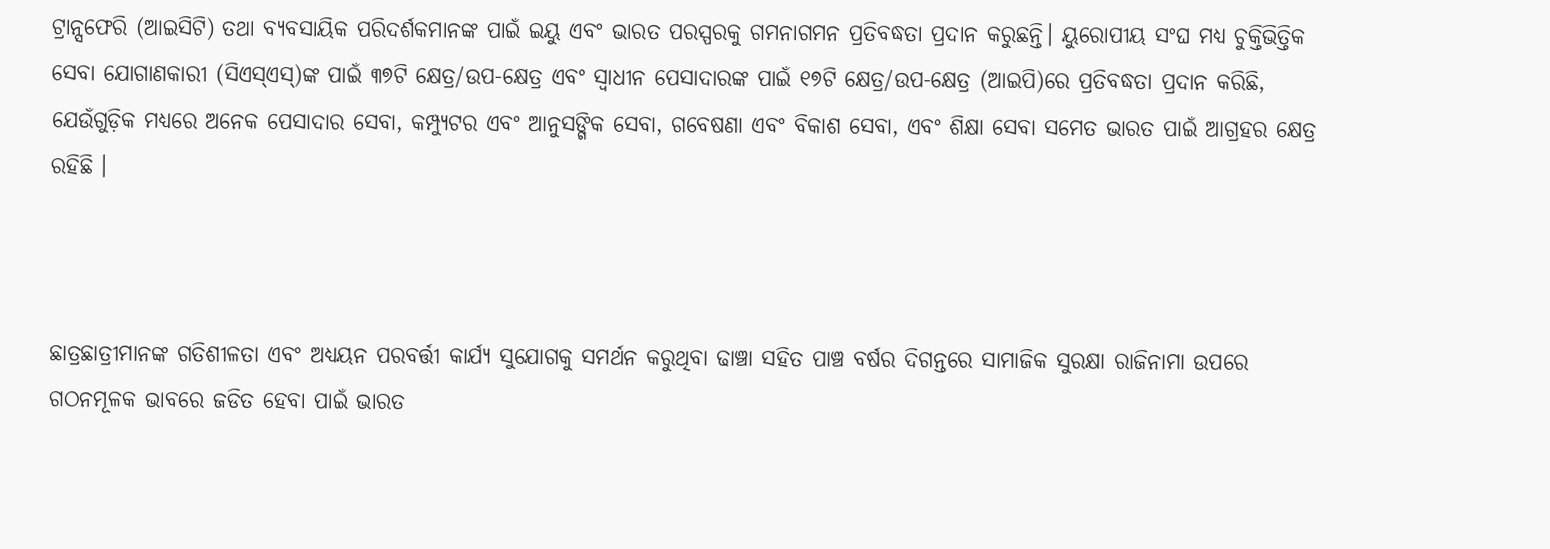ଟ୍ରାନ୍ସଫେରି (ଆଇସିଟି) ତଥା ବ୍ୟବସାୟିକ ପରିଦର୍ଶକମାନଙ୍କ ପାଇଁ ଇୟୁ ଏବଂ ଭାରତ ପରସ୍ପରକୁ ଗମନାଗମନ ପ୍ରତିବଦ୍ଧତା ପ୍ରଦାନ କରୁଛନ୍ତି। ୟୁରୋପୀୟ ସଂଘ ମଧ୍ୟ ଚୁକ୍ତିଭିତ୍ତିକ ସେବା ଯୋଗାଣକାରୀ (ସିଏସ୍ଏସ୍)ଙ୍କ ପାଇଁ ୩୭ଟି କ୍ଷେତ୍ର/ଉପ-କ୍ଷେତ୍ର ଏବଂ ସ୍ୱାଧୀନ ପେସାଦାରଙ୍କ ପାଇଁ ୧୭ଟି କ୍ଷେତ୍ର/ଉପ-କ୍ଷେତ୍ର (ଆଇପି)ରେ ପ୍ରତିବଦ୍ଧତା ପ୍ରଦାନ କରିଛି, ଯେଉଁଗୁଡ଼ିକ ମଧ୍ୟରେ ଅନେକ ପେସାଦାର ସେବା, କମ୍ପ୍ୟୁଟର ଏବଂ ଆନୁସଙ୍ଗିକ ସେବା, ଗବେଷଣା ଏବଂ ବିକାଶ ସେବା, ଏବଂ ଶିକ୍ଷା ସେବା ସମେତ ଭାରତ ପାଇଁ ଆଗ୍ରହର କ୍ଷେତ୍ର ରହିଛି ।



ଛାତ୍ରଛାତ୍ରୀମାନଙ୍କ ଗତିଶୀଳତା ଏବଂ ଅଧ୍ୟୟନ ପରବର୍ତ୍ତୀ କାର୍ଯ୍ୟ ସୁଯୋଗକୁ ସମର୍ଥନ କରୁଥିବା ଢାଞ୍ଚା ସହିତ ପାଞ୍ଚ ବର୍ଷର ଦିଗନ୍ତରେ ସାମାଜିକ ସୁରକ୍ଷା ରାଜିନାମା ଉପରେ ଗଠନମୂଳକ ଭାବରେ ଜଡିତ ହେବା ପାଇଁ ଭାରତ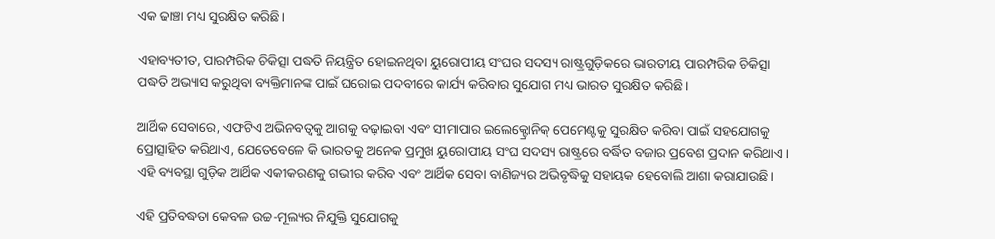ଏକ ଢାଞ୍ଚା ମଧ୍ୟ ସୁରକ୍ଷିତ କରିଛି।

ଏହାବ୍ୟତୀତ, ପାରମ୍ପରିକ ଚିକିତ୍ସା ପଦ୍ଧତି ନିୟନ୍ତ୍ରିତ ହୋଇନଥିବା ୟୁରୋପୀୟ ସଂଘର ସଦସ୍ୟ ରାଷ୍ଟ୍ରଗୁଡ଼ିକରେ ଭାରତୀୟ ପାରମ୍ପରିକ ଚିକିତ୍ସା ପଦ୍ଧତି ଅଭ୍ୟାସ କରୁଥିବା ବ୍ୟକ୍ତିମାନଙ୍କ ପାଇଁ ଘରୋଇ ପଦବୀରେ କାର୍ଯ୍ୟ କରିବାର ସୁଯୋଗ ମଧ୍ୟ ଭାରତ ସୁରକ୍ଷିତ କରିଛି।

ଆର୍ଥିକ ସେବାରେ, ଏଫଟିଏ ଅଭିନବତ୍ୱକୁ ଆଗକୁ ବଢ଼ାଇବା ଏବଂ ସୀମାପାର ଇଲେକ୍ଟ୍ରୋନିକ୍ ପେମେଣ୍ଟକୁ ସୁରକ୍ଷିତ କରିବା ପାଇଁ ସହଯୋଗକୁ ପ୍ରୋତ୍ସାହିତ କରିଥାଏ, ଯେତେବେଳେ କି ଭାରତକୁ ଅନେକ ପ୍ରମୁଖ ୟୁରୋପୀୟ ସଂଘ ସଦସ୍ୟ ରାଷ୍ଟ୍ରରେ ବର୍ଦ୍ଧିତ ବଜାର ପ୍ରବେଶ ପ୍ରଦାନ କରିଥାଏ। ଏହି ବ୍ୟବସ୍ଥା ଗୁଡ଼ିକ ଆର୍ଥିକ ଏକୀକରଣକୁ ଗଭୀର କରିବ ଏବଂ ଆର୍ଥିକ ସେବା ବାଣିଜ୍ୟର ଅଭିବୃଦ୍ଧିକୁ ସହାୟକ ହେବୋଲି ଆଶା କରାଯାଉଛି।

ଏହି ପ୍ରତିବଦ୍ଧତା କେବଳ ଉଚ୍ଚ-ମୂଲ୍ୟର ନିଯୁକ୍ତି ସୁଯୋଗକୁ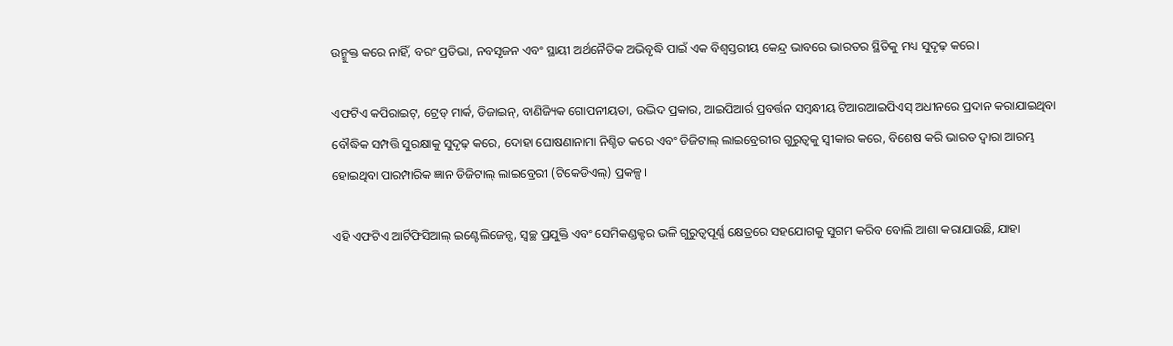ଉନ୍ମୁକ୍ତ କରେ ନାହିଁ, ବରଂ ପ୍ରତିଭା, ନବସୃଜନ ଏବଂ ସ୍ଥାୟୀ ଅର୍ଥନୈତିକ ଅଭିବୃଦ୍ଧି ପାଇଁ ଏକ ବିଶ୍ୱସ୍ତରୀୟ କେନ୍ଦ୍ର ଭାବରେ ଭାରତର ସ୍ଥିତିକୁ ମଧ୍ୟ ସୁଦୃଢ଼ କରେ।

ଏଫଟିଏ କପିରାଇଟ୍, ଟ୍ରେଡ୍ ମାର୍କ, ଡିଜାଇନ୍, ବାଣିଜ୍ୟିକ ଗୋପନୀୟତା, ଉଦ୍ଭିଦ ପ୍ରକାର, ଆଇପିଆର୍ର ପ୍ରବର୍ତ୍ତନ ସମ୍ବନ୍ଧୀୟ ଟିଆରଆଇପିଏସ୍ ଅଧୀନରେ ପ୍ରଦାନ କରାଯାଇଥିବା ବୌଦ୍ଧିକ ସମ୍ପତ୍ତି ସୁରକ୍ଷାକୁ ସୁଦୃଢ଼ କରେ, ଦୋହା ଘୋଷଣାନାମା ନିଶ୍ଚିତ କରେ ଏବଂ ଡିଜିଟାଲ୍ ଲାଇବ୍ରେରୀର ଗୁରୁତ୍ୱକୁ ସ୍ୱୀକାର କରେ, ବିଶେଷ କରି ଭାରତ ଦ୍ୱାରା ଆରମ୍ଭ ହୋଇଥିବା ପାରମ୍ପାରିକ ଜ୍ଞାନ ଡିଜିଟାଲ୍ ଲାଇବ୍ରେରୀ (ଟିକେଡିଏଲ୍) ପ୍ରକଳ୍ପ।

ଏହି ଏଫଟିଏ ଆର୍ଟିଫିସିଆଲ୍ ଇଣ୍ଟେଲିଜେନ୍ସ, ସ୍ୱଚ୍ଛ ପ୍ରଯୁକ୍ତି ଏବଂ ସେମିକଣ୍ଡକ୍ଟର ଭଳି ଗୁରୁତ୍ୱପୂର୍ଣ୍ଣ କ୍ଷେତ୍ରରେ ସହଯୋଗକୁ ସୁଗମ କରିବ ବୋଲି ଆଶା କରାଯାଉଛି, ଯାହା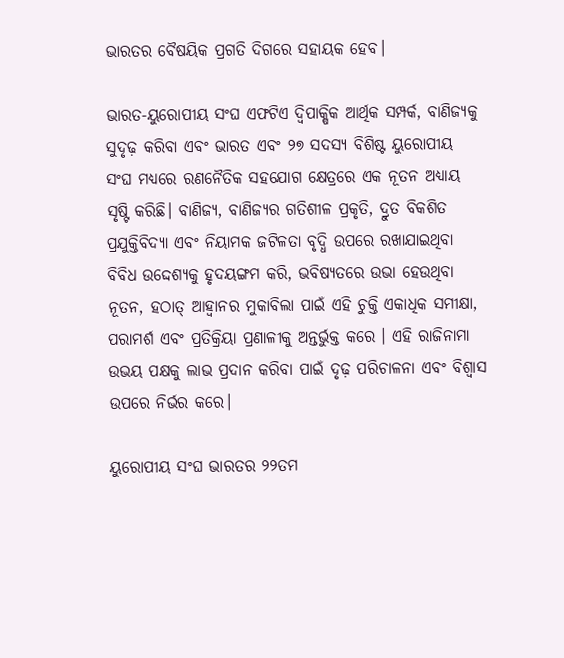ଭାରତର ବୈଷୟିକ ପ୍ରଗତି ଦିଗରେ ସହାୟକ ହେବ।

ଭାରତ-ୟୁରୋପୀୟ ସଂଘ ଏଫଟିଏ ଦ୍ୱିପାକ୍ଷିକ ଆର୍ଥିକ ସମ୍ପର୍କ, ବାଣିଜ୍ୟକୁ ସୁଦୃଢ଼ କରିବା ଏବଂ ଭାରତ ଏବଂ ୨୭ ସଦସ୍ୟ ବିଶିଷ୍ଟ ୟୁରୋପୀୟ ସଂଘ ମଧ୍ୟରେ ରଣନୈତିକ ସହଯୋଗ କ୍ଷେତ୍ରରେ ଏକ ନୂତନ ଅଧ୍ୟାୟ ସୃଷ୍ଟି କରିଛି। ବାଣିଜ୍ୟ, ବାଣିଜ୍ୟର ଗତିଶୀଳ ପ୍ରକୃତି, ଦ୍ରୁତ ବିକଶିତ ପ୍ରଯୁକ୍ତିବିଦ୍ୟା ଏବଂ ନିୟାମକ ଜଟିଳତା ବୃଦ୍ଧି ଉପରେ ରଖାଯାଇଥିବା ବିବିଧ ଉଦ୍ଦେଶ୍ୟକୁ ହୃଦୟଙ୍ଗମ କରି, ଭବିଷ୍ୟତରେ ଉଭା ହେଉଥିବା ନୂତନ, ହଠାତ୍ ଆହ୍ୱାନର ମୁକାବିଲା ପାଇଁ ଏହି ଚୁକ୍ତି ଏକାଧିକ ସମୀକ୍ଷା, ପରାମର୍ଶ ଏବଂ ପ୍ରତିକ୍ରିୟା ପ୍ରଣାଳୀକୁ ଅନ୍ତର୍ଭୁକ୍ତ କରେ । ଏହି ରାଜିନାମା ଉଭୟ ପକ୍ଷକୁ ଲାଭ ପ୍ରଦାନ କରିବା ପାଇଁ ଦୃଢ଼ ପରିଚାଳନା ଏବଂ ବିଶ୍ୱାସ ଉପରେ ନିର୍ଭର କରେ।

ୟୁରୋପୀୟ ସଂଘ ଭାରତର ୨୨ତମ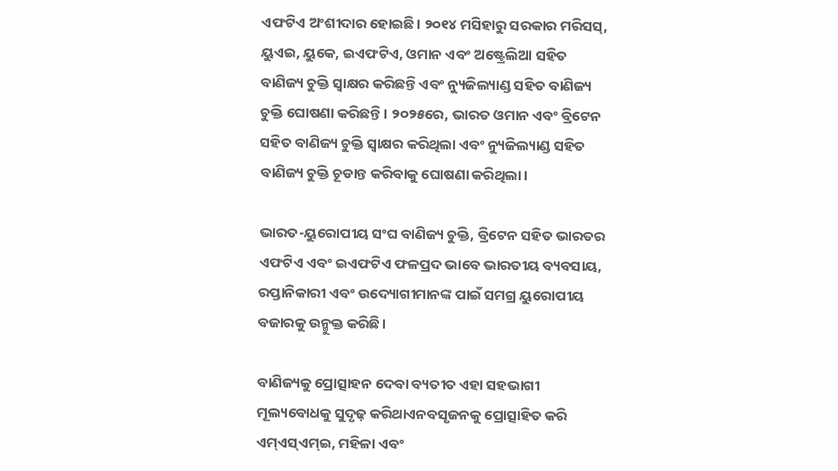ଏଫଟିଏ ଅଂଶୀଦାର ହୋଇଛି। ୨୦୧୪ ମସିହାରୁ ସରକାର ମରିସସ୍, ୟୁଏଇ, ୟୁକେ, ଇଏଫଟିଏ, ଓମାନ ଏବଂ ଅଷ୍ଟ୍ରେଲିଆ ସହିତ ବାଣିଜ୍ୟ ଚୁକ୍ତି ସ୍ୱାକ୍ଷର କରିଛନ୍ତି ଏବଂ ନ୍ୟୁଜିଲ୍ୟାଣ୍ଡ ସହିତ ବାଣିଜ୍ୟ ଚୁକ୍ତି ଘୋଷଣା କରିଛନ୍ତି। ୨୦୨୫ରେ, ଭାରତ ଓମାନ ଏବଂ ବ୍ରିଟେନ ସହିତ ବାଣିଜ୍ୟ ଚୁକ୍ତି ସ୍ୱାକ୍ଷର କରିଥିଲା ଏବଂ ନ୍ୟୁଜିଲ୍ୟାଣ୍ଡ ସହିତ ବାଣିଜ୍ୟ ଚୁକ୍ତି ଚୂଡାନ୍ତ କରିବାକୁ ଘୋଷଣା କରିଥିଲା।

ଭାରତ-ୟୁରୋପୀୟ ସଂଘ ବାଣିଜ୍ୟ ଚୁକ୍ତି, ବ୍ରିଟେନ ସହିତ ଭାରତର ଏଫଟିଏ ଏବଂ ଇଏଫଟିଏ ଫଳପ୍ରଦ ଭାବେ ଭାରତୀୟ ବ୍ୟବସାୟ, ରପ୍ତାନିକାରୀ ଏବଂ ଉଦ୍ୟୋଗୀମାନଙ୍କ ପାଇଁ ସମଗ୍ର ୟୁରୋପୀୟ ବଜାରକୁ ଉନ୍ମୁକ୍ତ କରିଛି।

ବାଣିଜ୍ୟକୁ ପ୍ରୋତ୍ସାହନ ଦେବା ବ୍ୟତୀତ ଏହା ସହଭାଗୀ ମୂଲ୍ୟବୋଧକୁ ସୁଦୃଢ଼ କରିଥାଏନବସୃଜନକୁ ପ୍ରୋତ୍ସାହିତ କରି ଏମ୍ଏସ୍ଏମ୍ଇ, ମହିଳା ଏବଂ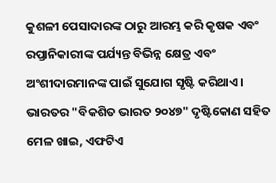କୁଶଳୀ ପେସାଦାରଙ୍କ ଠାରୁ ଆରମ୍ଭ କରି କୃଷକ ଏବଂ ରପ୍ତାନିକାରୀଙ୍କ ପର୍ଯ୍ୟନ୍ତ ବିଭିନ୍ନ କ୍ଷେତ୍ର ଏବଂ ଅଂଶୀଦାରମାନଙ୍କ ପାଇଁ ସୁଯୋଗ ସୃଷ୍ଟି କରିଥାଏ। ଭାରତର "ବିକଶିତ ଭାରତ ୨୦୪୭" ଦୃଷ୍ଟିକୋଣ ସହିତ ମେଳ ଖାଇ, ଏଫଟିଏ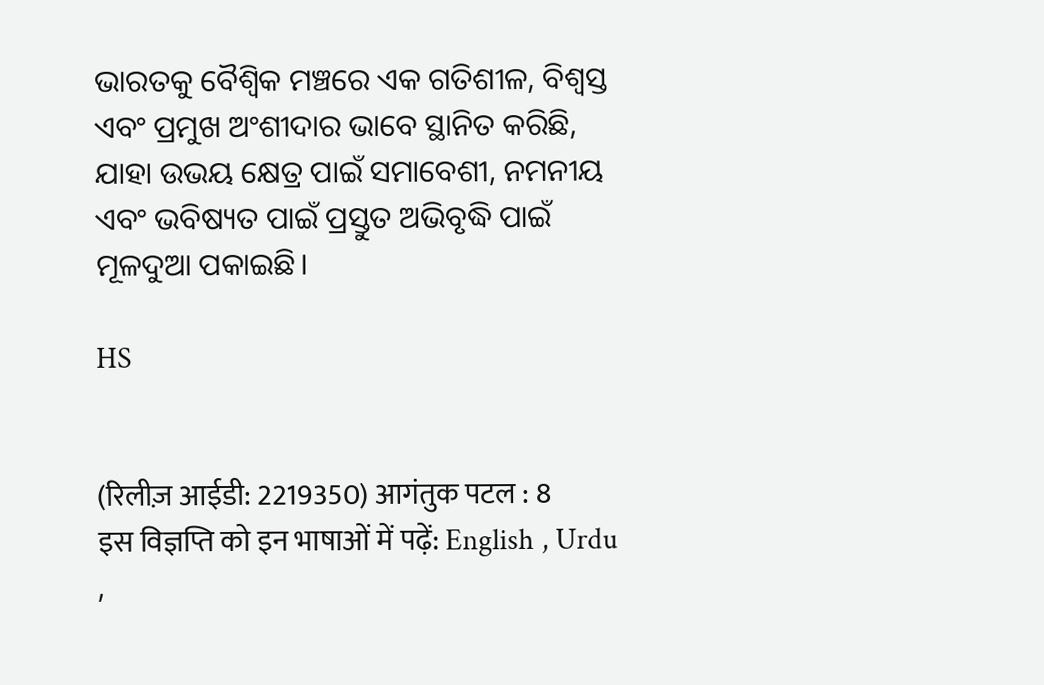ଭାରତକୁ ବୈଶ୍ୱିକ ମଞ୍ଚରେ ଏକ ଗତିଶୀଳ, ବିଶ୍ୱସ୍ତ ଏବଂ ପ୍ରମୁଖ ଅଂଶୀଦାର ଭାବେ ସ୍ଥାନିତ କରିଛି, ଯାହା ଉଭୟ କ୍ଷେତ୍ର ପାଇଁ ସମାବେଶୀ, ନମନୀୟ ଏବଂ ଭବିଷ୍ୟତ ପାଇଁ ପ୍ରସ୍ତୁତ ଅଭିବୃଦ୍ଧି ପାଇଁ ମୂଳଦୁଆ ପକାଇଛି।

HS


(रिलीज़ आईडी: 2219350) आगंतुक पटल : 8
इस विज्ञप्ति को इन भाषाओं में पढ़ें: English , Urdu ,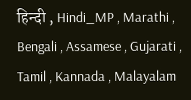हिन्दी , Hindi_MP , Marathi , Bengali , Assamese , Gujarati , Tamil , Kannada , Malayalam